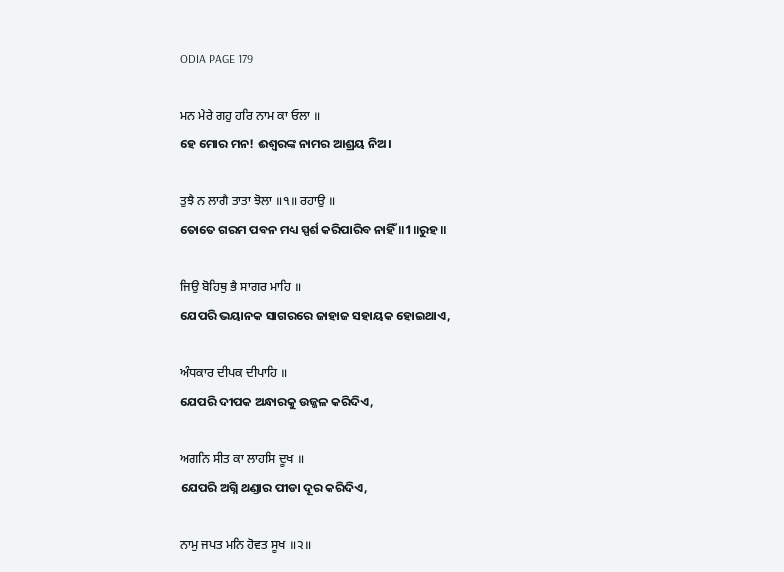ODIA PAGE 179

ਮਨ ਮੇਰੇ ਗਹੁ ਹਰਿ ਨਾਮ ਕਾ ਓਲਾ ॥
ହେ ମୋର ମନ! ଈଶ୍ବରଙ୍କ ନାମର ଆଶ୍ରୟ ନିଅ।

ਤੁਝੈ ਨ ਲਾਗੈ ਤਾਤਾ ਝੋਲਾ ॥੧॥ ਰਹਾਉ ॥
ତୋତେ ଗରମ ପବନ ମଧ୍ୟ ସ୍ପର୍ଶ କରିପାରିବ ନାହିଁ ॥1॥ରୁହ॥

ਜਿਉ ਬੋਹਿਥੁ ਭੈ ਸਾਗਰ ਮਾਹਿ ॥
ଯେପରି ଭୟାନକ ସାଗରରେ ଜାହାଜ ସହାୟକ ହୋଇଥାଏ,

ਅੰਧਕਾਰ ਦੀਪਕ ਦੀਪਾਹਿ ॥
ଯେପରି ଦୀପକ ଅନ୍ଧାରକୁ ଉଜ୍ଜଳ କରିଦିଏ,

ਅਗਨਿ ਸੀਤ ਕਾ ਲਾਹਸਿ ਦੂਖ ॥
ଯେପରି ଅଗ୍ନି ଥଣ୍ଡାର ପୀଡା ଦୂର କରିଦିଏ,

ਨਾਮੁ ਜਪਤ ਮਨਿ ਹੋਵਤ ਸੂਖ ॥੨॥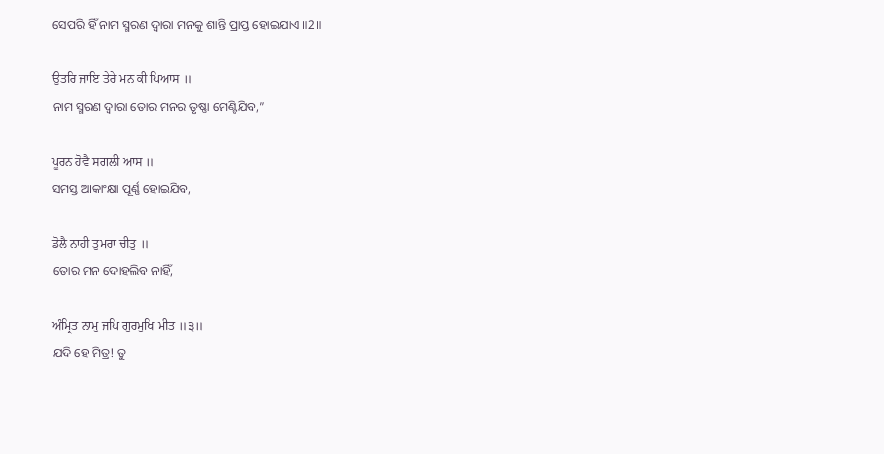ସେପରି ହିଁ ନାମ ସ୍ମରଣ ଦ୍ଵାରା ମନକୁ ଶାନ୍ତି ପ୍ରାପ୍ତ ହୋଇଯାଏ ॥2॥

ਉਤਰਿ ਜਾਇ ਤੇਰੇ ਮਨ ਕੀ ਪਿਆਸ ॥
ନାମ ସ୍ମରଣ ଦ୍ଵାରା ତୋର ମନର ତୃଷ୍ଣା ମେଣ୍ଟିଯିବ,”

ਪੂਰਨ ਹੋਵੈ ਸਗਲੀ ਆਸ ॥
ସମସ୍ତ ଆକାଂକ୍ଷା ପୂର୍ଣ୍ଣ ହୋଇଯିବ,

ਡੋਲੈ ਨਾਹੀ ਤੁਮਰਾ ਚੀਤੁ ॥
ତୋର ମନ ଦୋହଲିବ ନାହିଁ,

ਅੰਮ੍ਰਿਤ ਨਾਮੁ ਜਪਿ ਗੁਰਮੁਖਿ ਮੀਤ ॥੩॥
ଯଦି ହେ ମିତ୍ର! ତୁ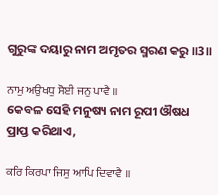ଗୁରୁଙ୍କ ଦୟାରୁ ନାମ ଅମୃତର ସ୍ମରଣ କରୁ ॥3॥

ਨਾਮੁ ਅਉਖਧੁ ਸੋਈ ਜਨੁ ਪਾਵੈ ॥
କେବଳ ସେହି ମନୁଷ୍ୟ ନାମ ରୂପୀ ଔଷଧ ପ୍ରାପ୍ତ କରିଥାଏ,

ਕਰਿ ਕਿਰਪਾ ਜਿਸੁ ਆਪਿ ਦਿਵਾਵੈ ॥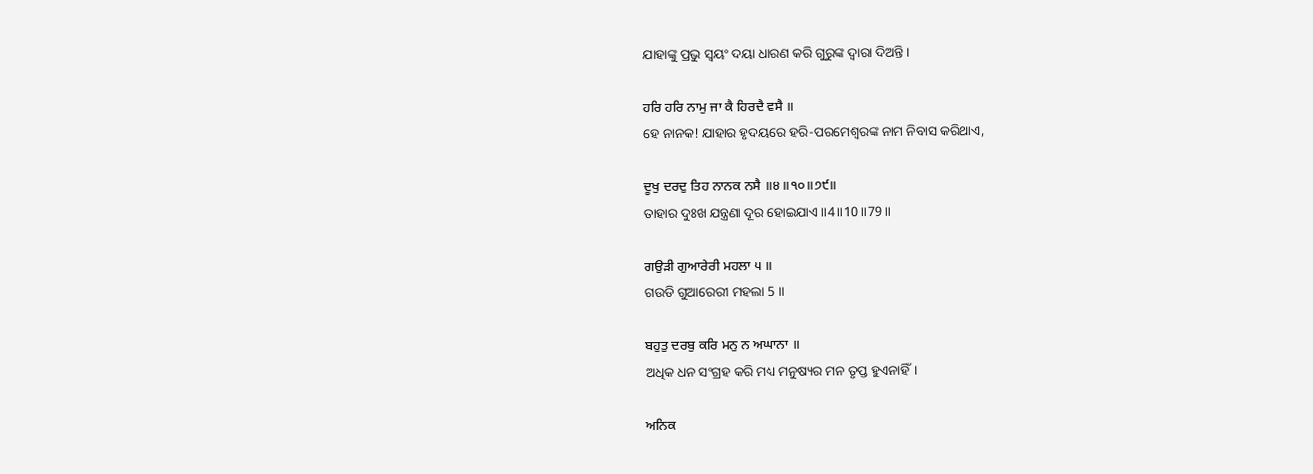ଯାହାଙ୍କୁ ପ୍ରଭୁ ସ୍ଵୟଂ ଦୟା ଧାରଣ କରି ଗୁରୁଙ୍କ ଦ୍ଵାରା ଦିଅନ୍ତି।

ਹਰਿ ਹਰਿ ਨਾਮੁ ਜਾ ਕੈ ਹਿਰਦੈ ਵਸੈ ॥
ହେ ନାନକ! ଯାହାର ହୃଦୟରେ ହରି-ପରମେଶ୍ଵରଙ୍କ ନାମ ନିବାସ କରିଥାଏ,

ਦੂਖੁ ਦਰਦੁ ਤਿਹ ਨਾਨਕ ਨਸੈ ॥੪॥੧੦॥੭੯॥
ତାହାର ଦୁଃଖ ଯନ୍ତ୍ରଣା ଦୂର ହୋଇଯାଏ ॥4॥10॥79॥

ਗਉੜੀ ਗੁਆਰੇਰੀ ਮਹਲਾ ੫ ॥
ଗଉଡି ଗୁଆରେରୀ ମହଲା 5 ॥

ਬਹੁਤੁ ਦਰਬੁ ਕਰਿ ਮਨੁ ਨ ਅਘਾਨਾ ॥
ଅଧିକ ଧନ ସଂଗ୍ରହ କରି ମଧ୍ୟ ମନୁଷ୍ୟର ମନ ତୃପ୍ତ ହୁଏନାହିଁ।

ਅਨਿਕ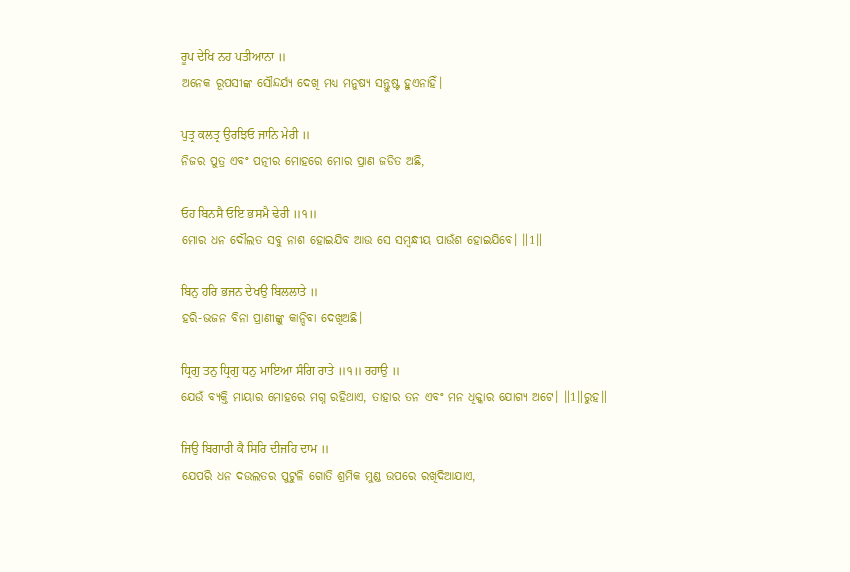ਰੂਪ ਦੇਖਿ ਨਹ ਪਤੀਆਨਾ ॥
ଅନେକ ରୂପସୀଙ୍କ ସୌନ୍ଦର୍ଯ୍ୟ ଦେଖି ମଧ୍ୟ ମନୁଷ୍ୟ ସନ୍ତୁଷ୍ଟ ହୁଏନାହିଁ।

ਪੁਤ੍ਰ ਕਲਤ੍ਰ ਉਰਝਿਓ ਜਾਨਿ ਮੇਰੀ ॥
ନିଜର ପୁତ୍ର ଏବଂ ପତ୍ନୀର ମୋହରେ ମୋର ପ୍ରାଣ ଜଡିତ ଅଛି,

ਓਹ ਬਿਨਸੈ ਓਇ ਭਸਮੈ ਢੇਰੀ ॥੧॥
ମୋର ଧନ ଦୌଲତ ସବୁ ନାଶ ହୋଇଯିବ ଆଉ ସେ ସମ୍ବନ୍ଧୀୟ ପାଉଁଶ ହୋଇଯିବେ। ॥1॥

ਬਿਨੁ ਹਰਿ ਭਜਨ ਦੇਖਉ ਬਿਲਲਾਤੇ ॥
ହରି-ଭଜନ ବିନା ପ୍ରାଣୀଙ୍କୁ କାନ୍ଦିବା ଦେଖିଅଛି।

ਧ੍ਰਿਗੁ ਤਨੁ ਧ੍ਰਿਗੁ ਧਨੁ ਮਾਇਆ ਸੰਗਿ ਰਾਤੇ ॥੧॥ ਰਹਾਉ ॥
ଯେଉଁ ବ୍ୟକ୍ତି ମାୟାର ମୋହରେ ମଗ୍ନ ରହିଥାଏ, ତାହାର ତନ ଏବଂ ମନ ଧିକ୍କାର ଯୋଗ୍ୟ ଅଟେ। ॥1॥ରୁହ॥

ਜਿਉ ਬਿਗਾਰੀ ਕੈ ਸਿਰਿ ਦੀਜਹਿ ਦਾਮ ॥
ଯେପରି ଧନ ଦଉଲତର ପୁଟୁଳି ଗୋତି ଶ୍ରମିକ ମୁଣ୍ଡ ଉପରେ ରଖିଦିଆଯାଏ,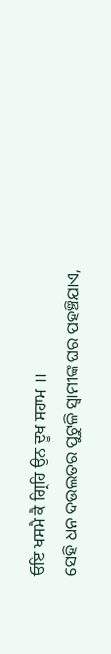ਓਇ ਖਸਮੈ ਕੈ ਗ੍ਰਿਹਿ ਉਨ ਦੂਖ ਸਹਾਮ ॥
ସେହି ଧନ ଦଉଲତର ପୁଟୁଳି ସ୍ବାମୀଙ୍କ ଘର ପହଞ୍ଚିଯାଏ,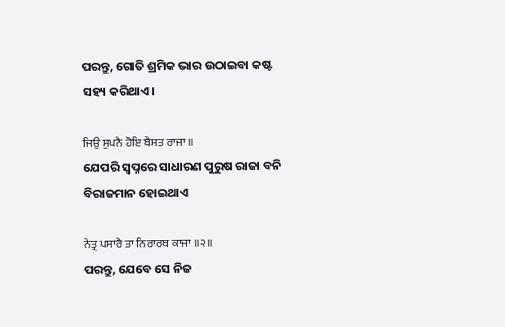ପରନ୍ତୁ, ଗୋତି ଶ୍ରମିକ ଭାର ଉଠାଇବା କଷ୍ଟ ସହ୍ୟ କରିଥାଏ।

ਜਿਉ ਸੁਪਨੈ ਹੋਇ ਬੈਸਤ ਰਾਜਾ ॥
ଯେପରି ସ୍ଵପ୍ନରେ ସାଧାରଣ ପୁରୁଷ ରାଜା ବନି ବିରାଜମାନ ହୋଇଥାଏ

ਨੇਤ੍ਰ ਪਸਾਰੈ ਤਾ ਨਿਰਾਰਥ ਕਾਜਾ ॥੨॥
ପରନ୍ତୁ, ଯେବେ ସେ ନିଜ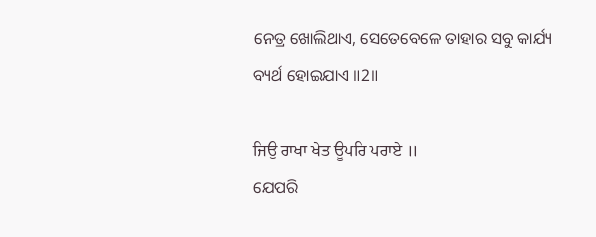ନେତ୍ର ଖୋଲିଥାଏ, ସେତେବେଳେ ତାହାର ସବୁ କାର୍ଯ୍ୟ ବ୍ୟର୍ଥ ହୋଇଯାଏ ॥2॥

ਜਿਉ ਰਾਖਾ ਖੇਤ ਊਪਰਿ ਪਰਾਏ ॥
ଯେପରି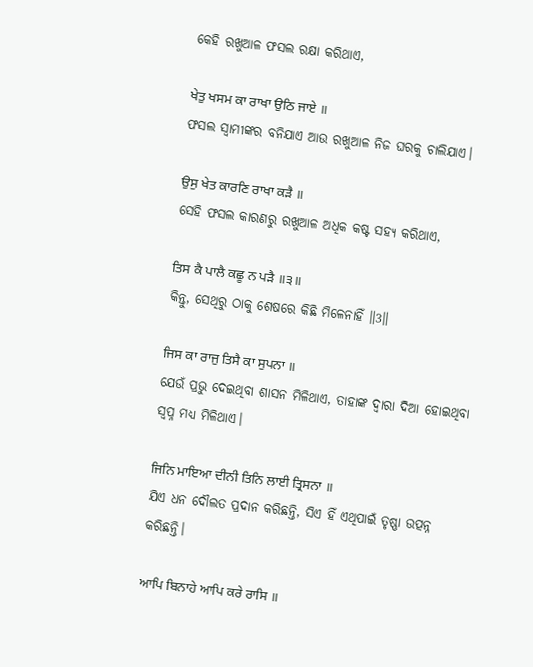କେହି ରଖୁଆଳ ଫସଲ ରକ୍ଷା କରିଥାଏ,

ਖੇਤੁ ਖਸਮ ਕਾ ਰਾਖਾ ਉਠਿ ਜਾਏ ॥
ଫସଲ ସ୍ଵାମୀଙ୍କର ବନିଯାଏ ଆଉ ରଖୁଆଳ ନିଜ ଘରକୁ ଚାଲିଯାଏ।

ਉਸੁ ਖੇਤ ਕਾਰਣਿ ਰਾਖਾ ਕੜੈ ॥
ସେହି ଫସଲ କାରଣରୁ ରଖୁଆଳ ଅଧିକ କଷ୍ଟ ସହ୍ୟ କରିଥାଏ,

ਤਿਸ ਕੈ ਪਾਲੈ ਕਛੂ ਨ ਪੜੈ ॥੩॥
କିନ୍ତୁ, ସେଥିରୁ ଠାକୁ ଶେଷରେ କିଛି ମିଳେନାହିଁ ॥3॥

ਜਿਸ ਕਾ ਰਾਜੁ ਤਿਸੈ ਕਾ ਸੁਪਨਾ ॥
ଯେଉଁ ପ୍ରଭୁ ଦେଇଥିବା ଶାସନ ମିଳିଥାଏ, ତାହାଙ୍କ ଦ୍ଵାରା ଦିଆ ହୋଇଥିବା ସ୍ଵପ୍ନ ମଧ୍ୟ ମିଳିଥାଏ।

ਜਿਨਿ ਮਾਇਆ ਦੀਨੀ ਤਿਨਿ ਲਾਈ ਤ੍ਰਿਸਨਾ ॥
ଯିଏ ଧନ ଦୌଲତ ପ୍ରଦାନ କରିଛନ୍ତି, ସିଏ ହିଁ ଏଥିପାଇଁ ତୃଷ୍ଣା ଉତ୍ପନ୍ନ କରିଛନ୍ତି।

ਆਪਿ ਬਿਨਾਹੇ ਆਪਿ ਕਰੇ ਰਾਸਿ ॥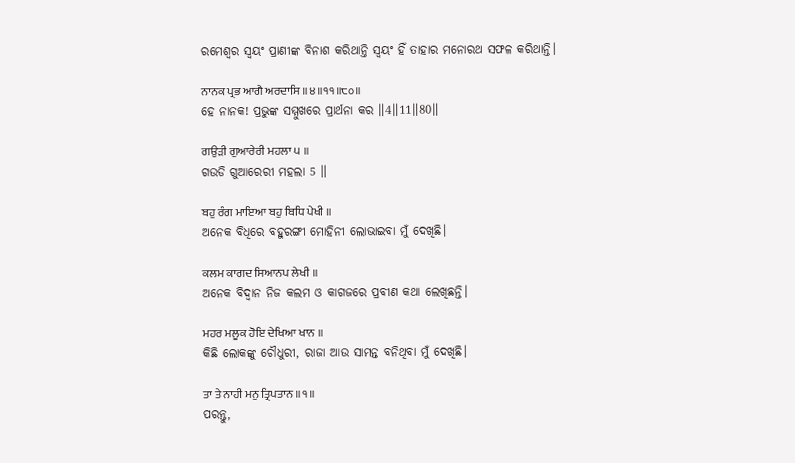ରମେଶ୍ଵର ସ୍ଵୟଂ ପ୍ରାଣୀଙ୍କ ବିନାଶ କରିଥାନ୍ତି ସ୍ଵୟଂ ହିଁ ତାହାର ମନୋରଥ ସଫଳ କରିଥାନ୍ତି।

ਨਾਨਕ ਪ੍ਰਭ ਆਗੈ ਅਰਦਾਸਿ ॥੪॥੧੧॥੮੦॥
ହେ ନାନକ! ପ୍ରଭୁଙ୍କ ସମ୍ମୁଖରେ ପ୍ରାର୍ଥନା କର ॥4॥11॥80॥

ਗਉੜੀ ਗੁਆਰੇਰੀ ਮਹਲਾ ੫ ॥
ଗଉଡି ଗୁଆରେରୀ ମହଲା 5 ॥

ਬਹੁ ਰੰਗ ਮਾਇਆ ਬਹੁ ਬਿਧਿ ਪੇਖੀ ॥
ଅନେକ ବିଧିରେ ବହୁରଙ୍ଗୀ ମୋହିନୀ ଲୋଭାଇବା ମୁଁ ଦେଖିଛି।

ਕਲਮ ਕਾਗਦ ਸਿਆਨਪ ਲੇਖੀ ॥
ଅନେକ ବିଦ୍ଵାନ ନିଜ କଲମ ଓ କାଗଜରେ ପ୍ରବୀଣ କଥା ଲେଖିଛନ୍ତି।

ਮਹਰ ਮਲੂਕ ਹੋਇ ਦੇਖਿਆ ਖਾਨ ॥
କିଛି ଲୋକଙ୍କୁ ଚୌଧୁରୀ, ରାଜା ଆଉ ସାମନ୍ତ ବନିଥିବା ମୁଁ ଦେଖିଛି।

ਤਾ ਤੇ ਨਾਹੀ ਮਨੁ ਤ੍ਰਿਪਤਾਨ ॥੧॥
ପରନ୍ତୁ,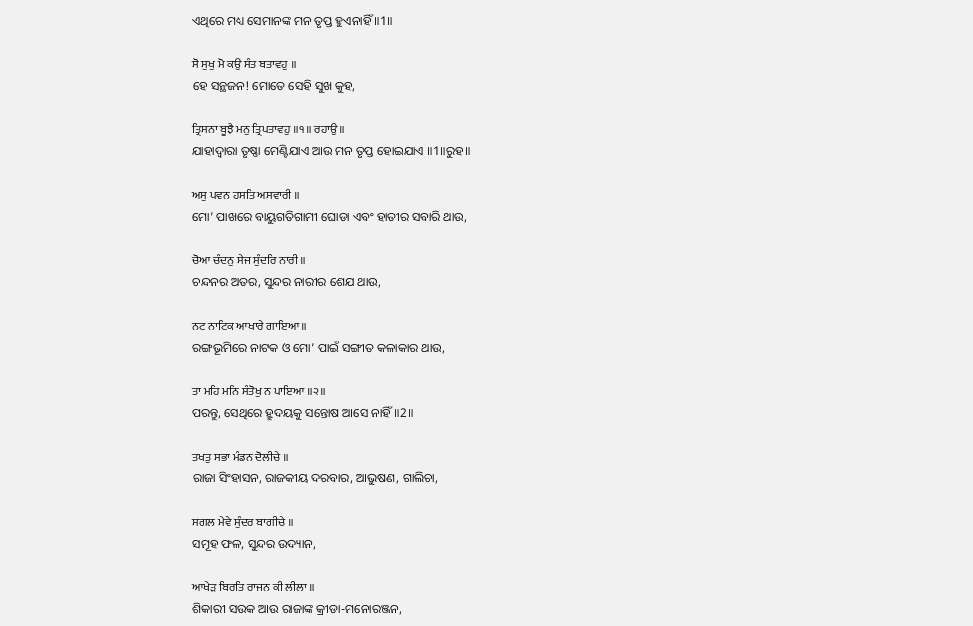ଏଥିରେ ମଧ୍ୟ ସେମାନଙ୍କ ମନ ତୃପ୍ତ ହୁଏନାହିଁ ॥1॥

ਸੋ ਸੁਖੁ ਮੋ ਕਉ ਸੰਤ ਬਤਾਵਹੁ ॥
ହେ ସନ୍ଥଜନ! ମୋତେ ସେହି ସୁଖ କୁହ,

ਤ੍ਰਿਸਨਾ ਬੂਝੈ ਮਨੁ ਤ੍ਰਿਪਤਾਵਹੁ ॥੧॥ ਰਹਾਉ ॥
ଯାହାଦ୍ୱାରା ତୃଷ୍ଣା ମେଣ୍ଟିଯାଏ ଆଉ ମନ ତୃପ୍ତ ହୋଇଯାଏ ॥1॥ରୁହ॥

ਅਸੁ ਪਵਨ ਹਸਤਿ ਅਸਵਾਰੀ ॥
ମୋ’ ପାଖରେ ବାୟୁଗତିଗାମୀ ଘୋଡା ଏବଂ ହାତୀର ସବାରି ଥାଉ,

ਚੋਆ ਚੰਦਨੁ ਸੇਜ ਸੁੰਦਰਿ ਨਾਰੀ ॥
ଚନ୍ଦନର ଅତର, ସୁନ୍ଦର ନାରୀର ଶେଯ ଥାଉ,

ਨਟ ਨਾਟਿਕ ਆਖਾਰੇ ਗਾਇਆ ॥
ରଙ୍ଗଭୂମିରେ ନାଟକ ଓ ମୋ’ ପାଇଁ ସଙ୍ଗୀତ କଳାକାର ଥାଉ,

ਤਾ ਮਹਿ ਮਨਿ ਸੰਤੋਖੁ ਨ ਪਾਇਆ ॥੨॥
ପରନ୍ତୁ, ସେଥିରେ ହ୍ରୁଦୟକୁ ସନ୍ତୋଷ ଆସେ ନାହିଁ ॥2॥

ਤਖਤੁ ਸਭਾ ਮੰਡਨ ਦੋਲੀਚੇ ॥
ରାଜା ସିଂହାସନ, ରାଜକୀୟ ଦରବାର, ଆଭୁଷଣ, ଗାଲିଚା,

ਸਗਲ ਮੇਵੇ ਸੁੰਦਰ ਬਾਗੀਚੇ ॥
ସମୂହ ଫଳ, ସୁନ୍ଦର ଉଦ୍ୟାନ,

ਆਖੇੜ ਬਿਰਤਿ ਰਾਜਨ ਕੀ ਲੀਲਾ ॥
ଶିକାରୀ ସଉକ ଆଉ ରାଜାଙ୍କ କ୍ରୀଡା-ମନୋରଞ୍ଜନ,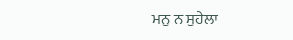ਮਨੁ ਨ ਸੁਹੇਲਾ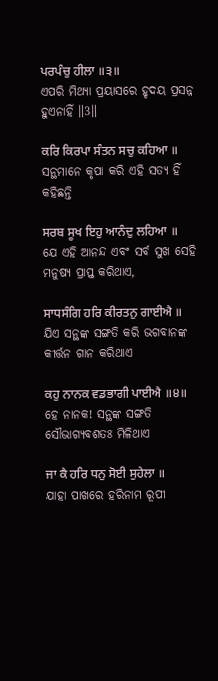ਪਰਪੰਚੁ ਹੀਲਾ ॥੩॥
ଏପରି ମିଥ୍ୟା ପ୍ରୟାସରେ ହୃଦୟ ପ୍ରସନ୍ନ ହୁଏନାହିଁ ॥3॥

ਕਰਿ ਕਿਰਪਾ ਸੰਤਨ ਸਚੁ ਕਹਿਆ ॥
ସନ୍ଥମାନେ କୃପା କରି ଏହି ସତ୍ୟ ହିଁ କହିଛନ୍ତି

ਸਰਬ ਸੂਖ ਇਹੁ ਆਨੰਦੁ ਲਹਿਆ ॥
ଯେ ଏହି ଆନନ୍ଦ ଏବଂ ସର୍ବ ସୁଖ ସେହି ମନୁଷ୍ୟ ପ୍ରାପ୍ତ କରିଥାଏ,

ਸਾਧਸੰਗਿ ਹਰਿ ਕੀਰਤਨੁ ਗਾਈਐ ॥
ଯିଏ ସନ୍ଥଙ୍କ ସଙ୍ଗତି କରି ଭଗବାନଙ୍କ କୀର୍ତ୍ତନ ଗାନ କରିଥାଏ

ਕਹੁ ਨਾਨਕ ਵਡਭਾਗੀ ਪਾਈਐ ॥੪॥
ହେ ନାନକ! ସନ୍ଥଙ୍କ ସଙ୍ଗତି ସୌଭାଗ୍ୟବଶତଃ ମିଳିଥାଏ

ਜਾ ਕੈ ਹਰਿ ਧਨੁ ਸੋਈ ਸੁਹੇਲਾ ॥
ଯାହା ପାଖରେ ହରିନାମ ରୂପୀ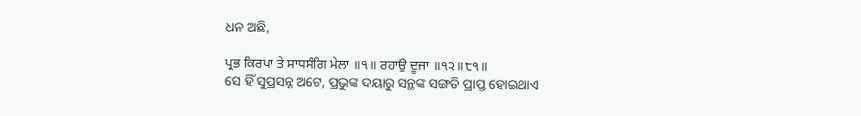ଧନ ଅଛି,

ਪ੍ਰਭ ਕਿਰਪਾ ਤੇ ਸਾਧਸੰਗਿ ਮੇਲਾ ॥੧॥ ਰਹਾਉ ਦੂਜਾ ॥੧੨॥੮੧॥
ସେ ହିଁ ସୁପ୍ରସନ୍ନ ଅଟେ, ପ୍ରଭୁଙ୍କ ଦୟାରୁ ସନ୍ଥଙ୍କ ସଙ୍ଗତି ପ୍ରାପ୍ତ ହୋଇଥାଏ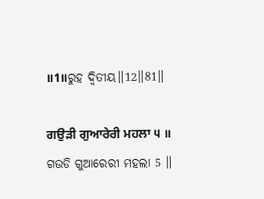॥1॥ରୁହ ଦ୍ଵିତୀୟ॥12॥81॥

ਗਉੜੀ ਗੁਆਰੇਰੀ ਮਹਲਾ ੫ ॥
ଗଉଡି ଗୁଆରେରୀ ମହଲା 5 ॥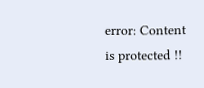error: Content is protected !!